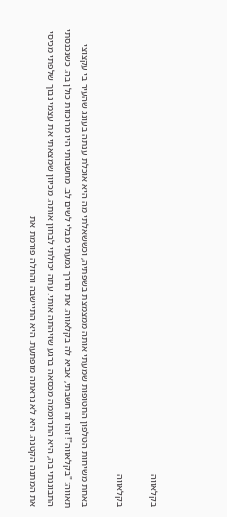בקלאווה

בקלאווה

באחת משיחות הטלפון החטופות שמעתי אותה ממצמצת בשפתיה, וכששאלתי מה היא אוכלת ענתה בעונג שהעיר בי עקצוצי תאווה: "בקלאווה"! זהו זה חשבתי, אביא לה בקלאווה. את הדרך גמעתי מבלי לשים לב. מחשבותי היו מרוכזות כולן בה. כשנכנסתי התבוננתי בה, היא התרוממה מכסאה ברגע שזיהתה אותי. עתה יכולתי לבחון אותה. מכיוון שמצאתי את עצמי נבוך שלפתי מכיסי את המתנה הקטנה. היא לא נראתה מופתעת. היא התיישבה והחלה פורמת את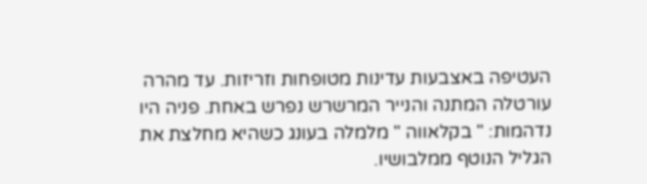העטיפה באצבעות עדינות מטופחות וזריזות. עד מהרה עורטלה המתנה והנייר המרשרש נפרש באחת. פניה היו נדהמות: " בקלאווה " מלמלה בעונג כשהיא מחלצת את הגליל הנוטף ממלבושיו.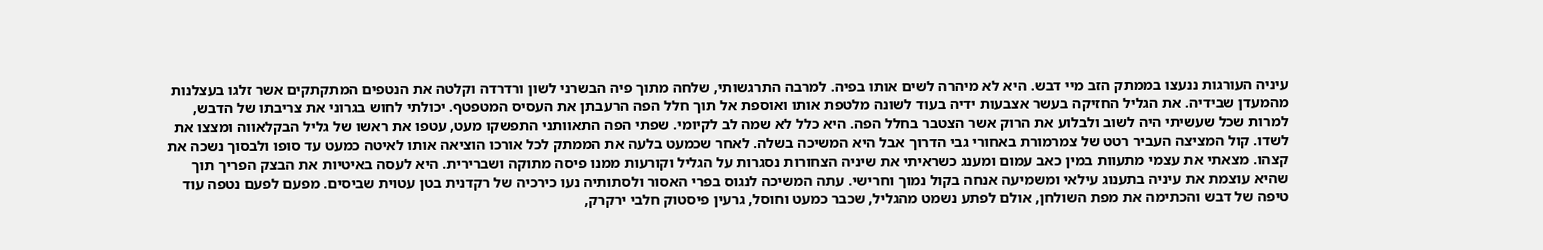עיניה העורגות ננעצו בממתק הזב מיי דבש. היא לא מיהרה לשים אותו בפיה. למרבה התרגשותי, שלחה מתוך פיה הבשרני לשון ורדרדה וקלטה את הנטפים המתקתקים אשר זלגו בעצלנות מהמעדן שבידיה. את הגליל החזיקה בעשר אצבעות ידיה בעוד לשונה מלטפת אותו ואוספת אל תוך חלל הפה הרעבתן את העסיס המטפטף. יכולתי לחוש בגרוני את צריבתו של הדבש, למרות שכל שעשיתי היה לשוב ולבלוע את הרוק אשר הצטבר בחלל הפה. היא כלל לא שמה לב לקיומי. שפתי הפה התאוותני התפשקו מעט, עטפו את ראשו של גליל הבקלאווה ומצצו את לשדו. קול המציצה העביר רטט של צמרמורת באחורי גבי הדרוך אבל היא המשיכה בשלה. לאחר שכמעט בלעה את הממתק לכל אורכו הוציאה אותו לאיטה כמעט עד סופו ולבסוך נשכה את קצהו. מצאתי את עצמי מתעוות במין כאב עמום ומענג כשראיתי את שיניה הצחורות נסגרות על הגליל וקורעות ממנו פיסה מתוקה ושברירית. היא לעסה באיטיות את הבצק הפריך תוך שהיא עוצמת את עיניה בתענוג עילאי ומשמיעה אנחה בקול נמוך וחרישי. עתה המשיכה לנגוס בפרי האסור ולסתותיה נעו כירכיה של רקדנית בטן עטוית שביסים. מפעם לפעם נטפה עוד טיפה של דבש והכתימה את מפת השולחן, אולם לפתע נשמט מהגליל, שכבר כמעט וחוסל, גרעין פיסטוק חלבי ירקרק,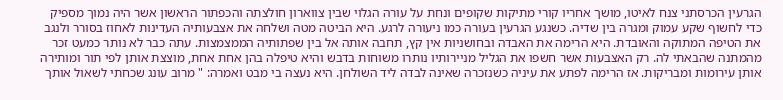הגרעין הכרסתני צנח לאיטו, מושך אחריו קורי מתיקות שקופים ונחת על עורה הגלוי שבין צווארון חולצתה והכפתור הראשון אשר היה נמוך מספיק כדי לחשוף שקע עמוק ומגרה בין שדיה. כשנגע הגרעין בעורה כמו ניעורה לרגע. היא הביטה מטה ושלחה את אצבעותיה העדינות לאחוז בסורר ולנגב את הטיפה המתוקה והאובדת. היא הרימה את האבדה ובחושניות אין קץ, תחבה אותה אל בין שפתותיה הממצמצות. עתה כבר לא נותר כמעט זכר מהמתנה שהבאתי לה. רק האצבעות אשר חשפו את הגליל מניירותיו נותרו משוחות בדבש והיא טיפלה בהן אחת אחת, מוצצת אותן לפי תור ומותירה אותן עירומות ומבריקות. אז הרימה לפתע את עיניה כשנזכרה שאינה לבדה ליד השולחן. היא נעצה בי מבט ואמרה: " מרוב עונג שכחתי לשאול אותך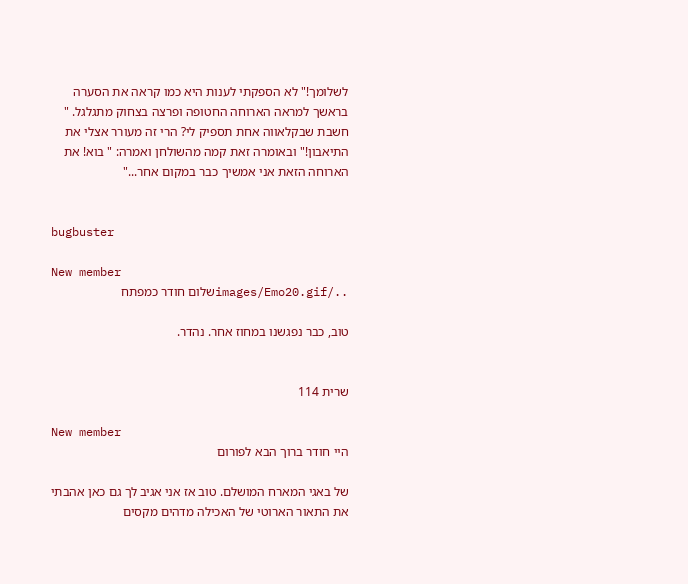לשלומך!" לא הספקתי לענות היא כמו קראה את הסערה בראשך למראה הארוחה החטופה ופרצה בצחוק מתגלגל. " חשבת שבקלאווה אחת תספיק לי? הרי זה מעורר אצלי את התיאבון!" ובאומרה זאת קמה מהשולחן ואמרה: " בוא! את הארוחה הזאת אני אמשיך כבר במקום אחר..."


bugbuster

New member
../images/Emo20.gifשלום חודר כמפתח

טוב, כבר נפגשנו במחוז אחר. נהדר.


שרית 114

New member
היי חודר ברוך הבא לפורום

של באגי המארח המושלם. טוב אז אני אגיב לך גם כאן אהבתי את התאור הארוטי של האכילה מדהים מקסים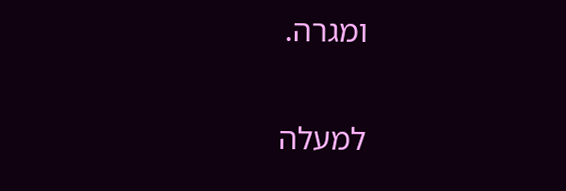ומגרה.

למעלה